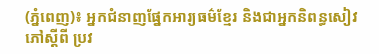(ភ្នំពេញ)៖ អ្នកជំនាញផ្នែកអារ្យធម៌ខ្មែរ និងជាអ្នកនិពន្ធសៀវភៅស្ដីពី ប្រវ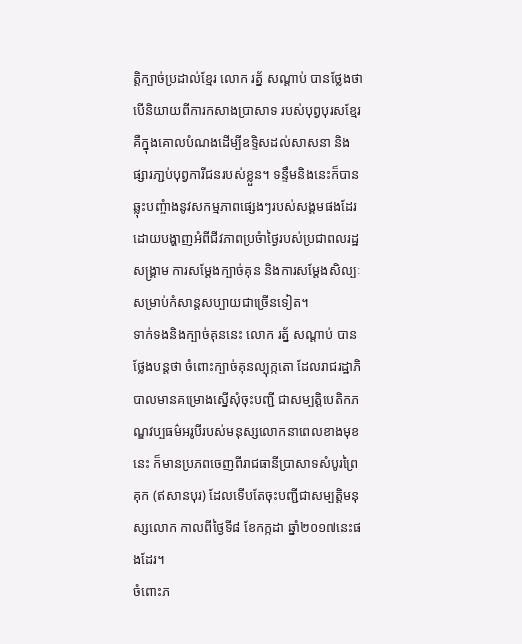ត្ដិក្បាច់ប្រដាល់ខ្មែរ លោក រត្ន័ សណ្ដាប់ បានថ្លែងថា បើនិយាយពីការកសាងប្រាសាទ របស់បុព្វបុរសខ្មែរ គឺក្នុងគោលបំណងដើម្បីឧទ្ទិសដល់សាសនា និងផ្សារភា្ជប់បុព្វការីជនរបស់ខ្លួន។ ទន្ទឹមនិងនេះក៏បានឆ្លុះបញ្ចំាងនូវសកម្មភាពផ្សេងៗរបស់សង្គមផងដែរ ដោយបង្ហាញអំពីជីវភាពប្រចំាថ្ងៃរបស់ប្រជាពលរដ្ឋ សង្រ្គាម ការសម្ដែងក្បាច់គុន និងការសម្ដែងសិល្បៈសម្រាប់កំសាន្ដសប្បាយជាច្រើនទៀត។
ទាក់ទងនិងក្បាច់គុននេះ លោក រត្ន័ សណ្ដាប់ បានថ្លែងបន្ដថា ចំពោះក្បាច់គុនល្បុក្កតោ ដែលរាជរដ្ឋាភិបាលមានគម្រោងស្នើសុំចុះបញ្ជី ជាសម្បត្ដិបេតិកភណ្ឌវប្បធម៌អរូបីរបស់មនុស្សលោកនាពេលខាងមុខនេះ ក៏មានប្រភពចេញពីរាជធានីប្រាសាទសំបូរព្រៃគុក (ឥសានបុរ) ដែលទើបតែចុះបញ្ជីជាសម្បត្ដិមនុស្សលោក កាលពីថ្ងៃទី៨ ខែកក្កដា ឆ្នាំ២០១៧នេះផងដែរ។
ចំពោះភ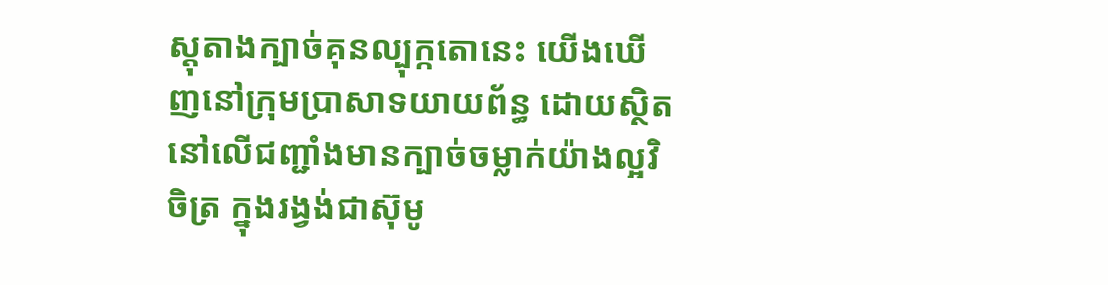ស្ដុតាងក្បាច់គុនល្បុក្កតោនេះ យើងឃើញនៅក្រុមប្រាសាទយាយព័ន្ធ ដោយស្ថិតនៅលើជញ្ជាំងមានក្បាច់ចម្លាក់យ៉ាងល្អវិចិត្រ ក្នុងរង្វង់ជាស៊ុមូ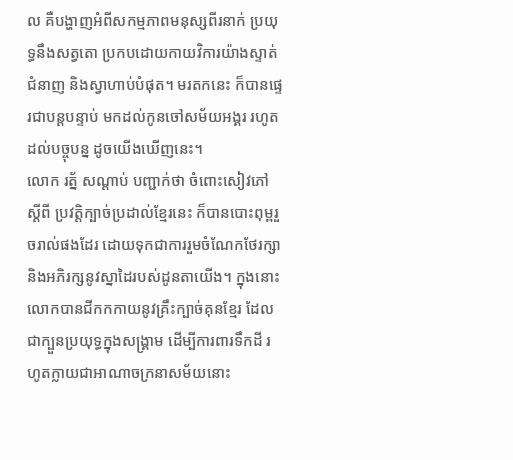ល គឺបង្ហាញអំពីសកម្មភាពមនុស្សពីរនាក់ ប្រយុទ្ធនឹងសត្វតោ ប្រកបដោយកាយវិការយ៉ាងស្ទាត់ជំនាញ និងស្វាហាប់បំផុត។ មរតកនេះ ក៏បានផ្ទេរជាបន្ដបន្ទាប់ មកដល់កូនចៅសម័យអង្គរ រហូតដល់បច្ចុបន្ន ដូចយើងឃើញនេះ។
លោក រត្ន័ សណ្ដាប់ បញ្ជាក់ថា ចំពោះសៀវភៅស្ដីពី ប្រវត្ដិក្បាច់ប្រដាល់ខ្មែរនេះ ក៏បានបោះពុម្ពរួចរាល់ផងដែរ ដោយទុកជាការរួមចំណែកថែរក្សា និងអភិរក្សនូវស្នាដៃរបស់ដូនតាយើង។ ក្នុងនោះលោកបានជីកកកាយនូវគ្រឹះក្បាច់គុនខ្មែរ ដែលជាក្បួនប្រយុទ្ធក្នុងសង្រ្គាម ដើម្បីការពារទឹកដី រហូតក្លាយជាអាណាចក្រនាសម័យនោះ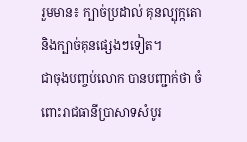រួមមាន៖ ក្បាច់ប្រដាល់ គុនល្បុក្កតោ និងក្បាច់គុនផ្សេងៗទៀត។
ជាចុងបញ្ចប់លោក បានបញ្ជាក់ថា ចំពោះរាជធានីប្រាសាទសំបូរ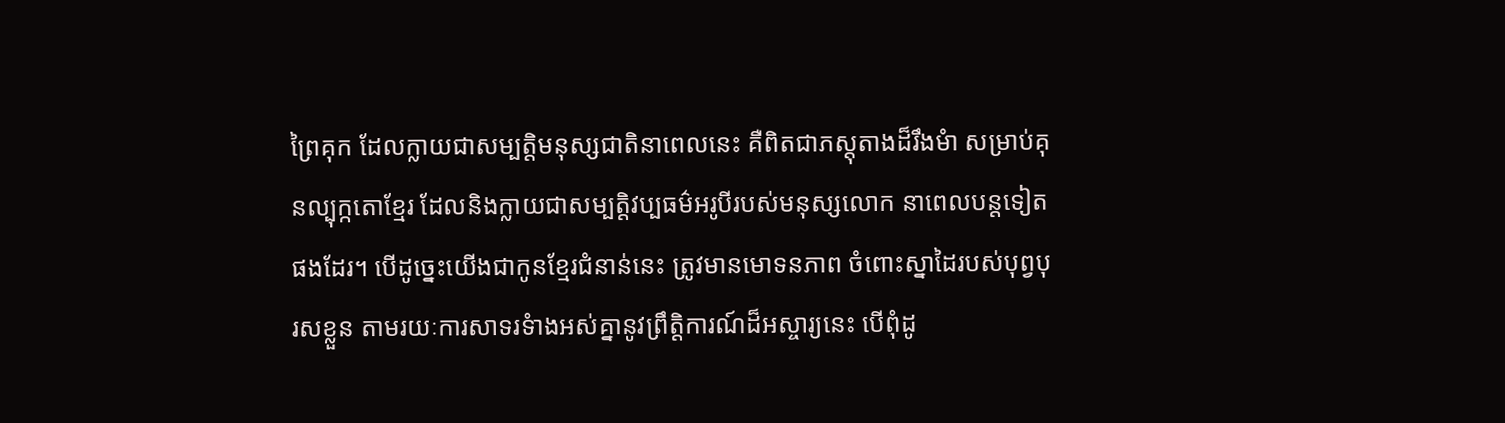ព្រៃគុក ដែលក្លាយជាសម្បត្ដិមនុស្សជាតិនាពេលនេះ គឺពិតជាភស្ដុតាងដ៏រឹងមំា សម្រាប់គុនល្បុក្កតោខ្មែរ ដែលនិងក្លាយជាសម្បត្ដិវប្បធម៌អរូបីរបស់មនុស្សលោក នាពេលបន្ដទៀតផងដែរ។ បើដូច្នេះយើងជាកូនខ្មែរជំនាន់នេះ ត្រូវមានមោទនភាព ចំពោះស្នាដៃរបស់បុព្វបុរសខ្លួន តាមរយៈការសាទរទំាងអស់គ្នានូវព្រឹត្ដិការណ៍ដ៏អស្ចារ្យនេះ បើពុំដូ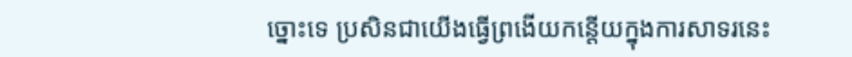ច្នោះទេ ប្រសិនជាយើងធ្វើព្រងើយកន្តើយក្នុងការសាទរនេះ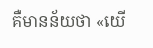គឺមានន័យថា «យើ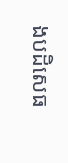ងបដិសេធ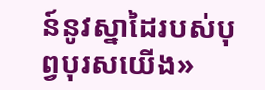ន៍នូវស្នាដៃរបស់បុព្វបុរសយើង»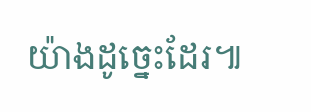យ៉ាងដូច្នេះដែរ៕